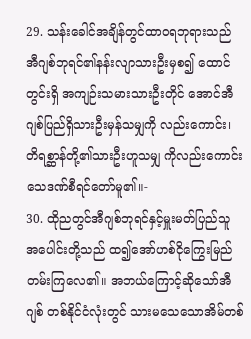29. သန်းခေါင်အချိန်တွင်ထာဝရဘုရားသည် အီဂျစ်ဘုရင်၏နန်းလျာသားဦးမှစ၍ ထောင်တွင်းရှိ အကျဉ်းသမားသားဦးတိုင် အောင်အီဂျစ်ပြည်ရှိသားဦးမှန်သမျှကို လည်းကောင်း၊ တိရစ္ဆာန်တို့၏သားဦးဟူသမျှ ကိုလည်းကောင်းသေဒဏ်စီရင်တော်မူ၏။-
30. ထိုညတွင်အီဂျစ်ဘုရင်နှင့်မှူးမတ်ပြည်သူ အပေါင်းတို့သည် ထ၍အော်ဟစ်ငိုကြွေးမြည် တမ်းကြလေ၏။ အဘယ်ကြောင့်ဆိုသော်အီဂျစ် တစ်နိုင်ငံလုံးတွင် သားမသေသောအိမ်တစ်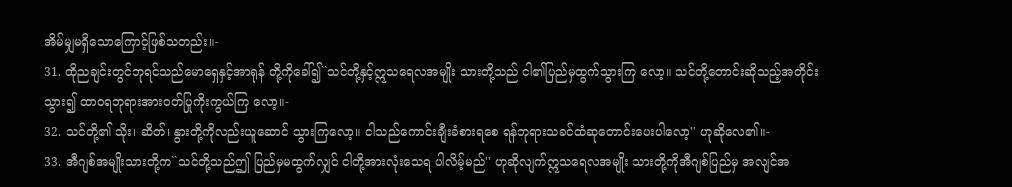အိမ်မျှမရှိသောကြောင့်ဖြစ်သတည်း။-
31. ထိုညချင်းတွင်ဘုရင်သည်မောရှေနှင့်အာရုန် တို့ကိုခေါ်၍``သင်တို့နှင့်ဣသရေလအမျိုး သားတို့သည် ငါ၏ပြည်မှထွက်သွားကြ လော့။ သင်တို့တောင်းဆိုသည့်အတိုင်းသွား၍ ထာဝရဘုရားအားဝတ်ပြုကိုးကွယ်ကြ လော့။-
32. သင်တို့၏ သိုး၊ ဆိတ်၊ နွားတို့ကိုလည်းယူဆောင် သွားကြလော့။ ငါသည်ကောင်းချီးခံစားရစေ ရန်ဘုရားသခင်ထံဆုတောင်းပေးပါလော့'' ဟုဆိုလေ၏။-
33. အီဂျစ်အမျိုးသားတို့က``သင်တို့သည်ဤ ပြည်မှမထွက်လျှင် ငါတို့အားလုံးသေရ ပါလိမ့်မည်'' ဟုဆိုလျက်ဣသရေလအမျိုး သားတို့ကိုအီဂျစ်ပြည်မှ အလျင်အ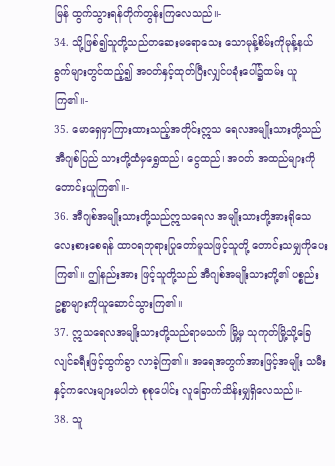မြန် ထွက်သွားရန်တိုက်တွန်းကြလေသည်။-
34. သို့ဖြစ်၍သူတို့သည်တဆေးမရောသေး သောမုန့်စိမ်းကိုမုန့်နယ်ခွက်များတွင်ထည့်၍ အဝတ်နှင့်ထုတ်ပြီးလျှင်ပခုံးပေါ်၌ထမ်း ယူကြ၏။-
35. မောရှေမှာကြားထားသည့်အတိုင်းဣသ ရေလအမျိုးသားတို့သည် အီဂျစ်ပြည် သားတို့ထံမှရွှေထည်၊ ငွေထည်၊ အဝတ် အထည်များကိုတောင်းယူကြ၏။-
36. အီဂျစ်အမျိုးသားတို့သည်ဣသရေလ အမျိုးသားတို့အားရိုသေလေးစားစေရန် ထာဝရဘုရားပြုတော်မူသဖြင့်သူတို့ တောင်းသမျှကိုပေးကြ၏။ ဤနည်းအား ဖြင့်သူတို့သည် အီဂျစ်အမျိုးသားတို့၏ ပစ္စည်းဥစ္စာများကိုယူဆောင်သွားကြ၏။
37. ဣသရေလအမျိုးသားတို့သည်ရာမသက် မြို့မှ သုကုတ်မြို့သို့ခြေလျင်ခရီးဖြင့်ထွက်ခွာ လာခဲ့ကြ၏။ အရေအတွက်အားဖြင့်အမျိုး သမီးနှင့်ကလေးများမပါဘဲ စုစုပေါင်း လူခြောက်သိန်းမျှရှိလေသည်။-
38. သူ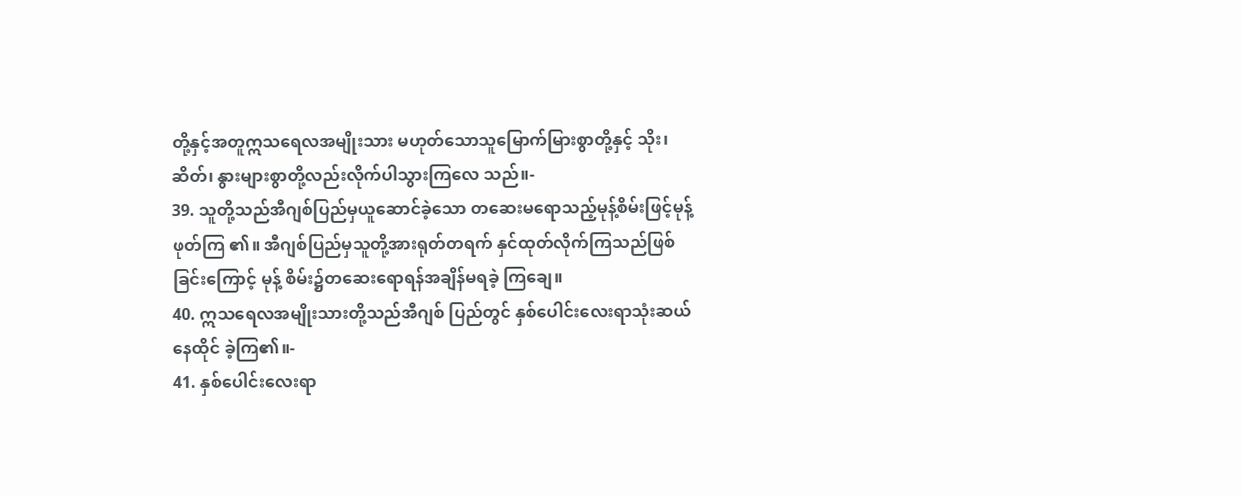တို့နှင့်အတူဣသရေလအမျိုးသား မဟုတ်သောသူမြောက်မြားစွာတို့နှင့် သိုး၊ ဆိတ်၊ နွားများစွာတို့လည်းလိုက်ပါသွားကြလေ သည်။-
39. သူတို့သည်အီဂျစ်ပြည်မှယူဆောင်ခဲ့သော တဆေးမရောသည့်မုန့်စိမ်းဖြင့်မုန့်ဖုတ်ကြ ၏။ အီဂျစ်ပြည်မှသူတို့အားရုတ်တရက် နှင်ထုတ်လိုက်ကြသည်ဖြစ်ခြင်းကြောင့် မုန့် စိမ်း၌တဆေးရောရန်အချိန်မရခဲ့ ကြချေ။
40. ဣသရေလအမျိုးသားတို့သည်အီဂျစ် ပြည်တွင် နှစ်ပေါင်းလေးရာသုံးဆယ်နေထိုင် ခဲ့ကြ၏။-
41. နှစ်ပေါင်းလေးရာ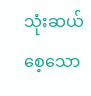သုံးဆယ်စေ့သော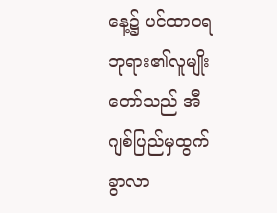နေ့၌ ပင်ထာဝရဘုရား၏လူမျိုးတော်သည် အီဂျစ်ပြည်မှထွက်ခွာလာ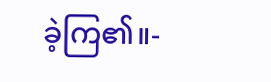ခဲ့ကြ၏။-